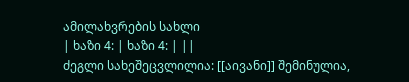ამილახვრების სახლი
| ხაზი 4: | ხაზი 4: | ||
ძეგლი სახეშეცვლილია: [[აივანი]] შემინულია,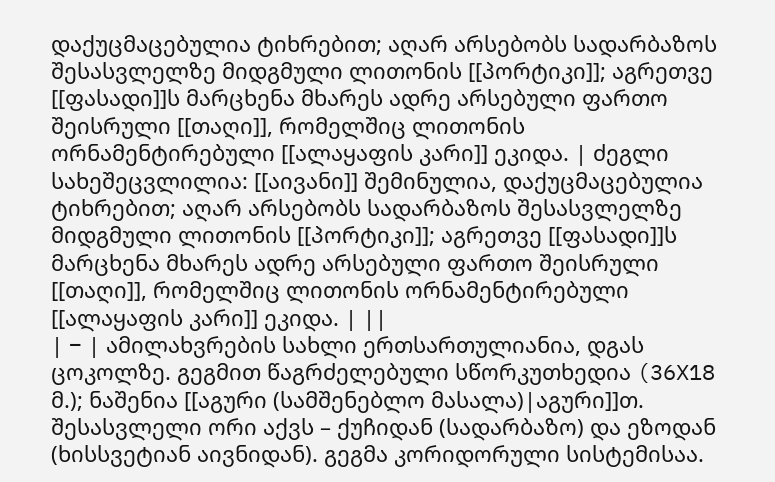დაქუცმაცებულია ტიხრებით; აღარ არსებობს სადარბაზოს შესასვლელზე მიდგმული ლითონის [[პორტიკი]]; აგრეთვე [[ფასადი]]ს მარცხენა მხარეს ადრე არსებული ფართო შეისრული [[თაღი]], რომელშიც ლითონის ორნამენტირებული [[ალაყაფის კარი]] ეკიდა. | ძეგლი სახეშეცვლილია: [[აივანი]] შემინულია, დაქუცმაცებულია ტიხრებით; აღარ არსებობს სადარბაზოს შესასვლელზე მიდგმული ლითონის [[პორტიკი]]; აგრეთვე [[ფასადი]]ს მარცხენა მხარეს ადრე არსებული ფართო შეისრული [[თაღი]], რომელშიც ლითონის ორნამენტირებული [[ალაყაფის კარი]] ეკიდა. | ||
| − | ამილახვრების სახლი ერთსართულიანია, დგას ცოკოლზე. გეგმით წაგრძელებული სწორკუთხედია (36X18 მ.); ნაშენია [[აგური (სამშენებლო მასალა)|აგური]]თ. შესასვლელი ორი აქვს – ქუჩიდან (სადარბაზო) და ეზოდან (ხისსვეტიან აივნიდან). გეგმა კორიდორული სისტემისაა.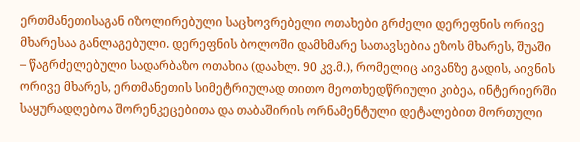ერთმანეთისაგან იზოლირებული საცხოვრებელი ოთახები გრძელი დერეფნის ორივე მხარესაა განლაგებული. დერეფნის ბოლოში დამხმარე სათავსებია ეზოს მხარეს, შუაში – წაგრძელებული სადარბაზო ოთახია (დაახლ. 90 კვ.მ.), რომელიც აივანზე გადის, აივნის ორივე მხარეს, ერთმანეთის სიმეტრიულად თითო მეოთხედწრიული კიბეა, ინტერიერში საყურადღებოა შორენკეცებითა და თაბაშირის ორნამენტული დეტალებით მორთული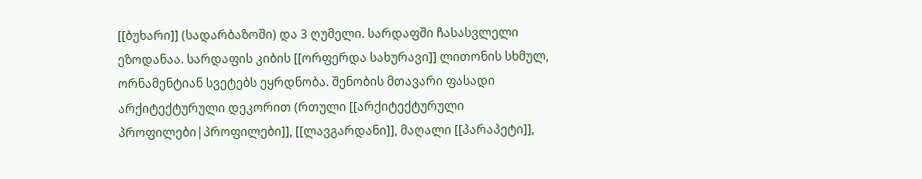[[ბუხარი]] (სადარბაზოში) და 3 ღუმელი. სარდაფში ჩასასვლელი ეზოდანაა. სარდაფის კიბის [[ორფერდა სახურავი]] ლითონის სხმულ, ორნამენტიან სვეტებს ეყრდნობა. შენობის მთავარი ფასადი არქიტექტურული დეკორით (რთული [[არქიტექტურული პროფილები|პროფილები]], [[ლავგარდანი]], მაღალი [[პარაპეტი]],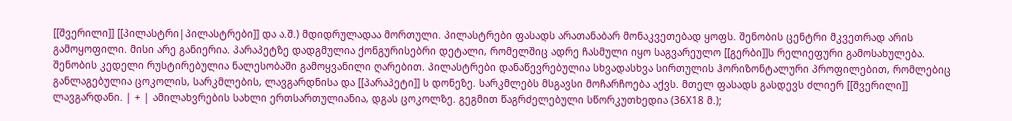[[შვერილი]] [[პილასტრი|პილასტრები]] და ა.შ.) მდიდრულადაა მორთული. პილასტრები ფასადს არათანაბარ მონაკვეთებად ყოფს. შენობის ცენტრი მკვეთრად არის გამოყოფილი. მისი არე განიერია. პარაპეტზე დადგმულია ქონგურისებრი დეტალი, რომელშიც ადრე ჩასმული იყო საგვარეულო [[გერბი]]ს რელიეფური გამოსახულება. შენობის კედელი რუსტირებულია ნალესობაში გამოყვანილი ღარებით. პილასტრები დანაწევრებულია სხვადასხვა სირთულის ჰორიზონტალური პროფილებით, რომლებიც განლაგებულია ცოკოლის, სარკმლების, ლავგარდნისა და [[პარაპეტი]] ს დონეზე. სარკმლებს მსგავსი მოჩარჩოება აქვს. მთელ ფასადს გასდევს ძლიერ [[შვერილი]] ლავგარდანი. | + | ამილახვრების სახლი ერთსართულიანია, დგას ცოკოლზე. გეგმით წაგრძელებული სწორკუთხედია (36X18 მ.);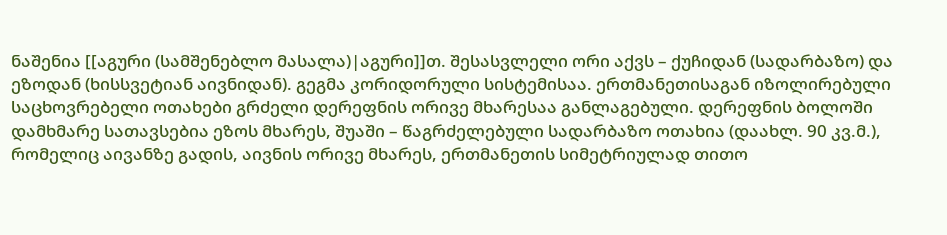ნაშენია [[აგური (სამშენებლო მასალა)|აგური]]თ. შესასვლელი ორი აქვს – ქუჩიდან (სადარბაზო) და ეზოდან (ხისსვეტიან აივნიდან). გეგმა კორიდორული სისტემისაა. ერთმანეთისაგან იზოლირებული საცხოვრებელი ოთახები გრძელი დერეფნის ორივე მხარესაა განლაგებული. დერეფნის ბოლოში დამხმარე სათავსებია ეზოს მხარეს, შუაში – წაგრძელებული სადარბაზო ოთახია (დაახლ. 90 კვ.მ.), რომელიც აივანზე გადის, აივნის ორივე მხარეს, ერთმანეთის სიმეტრიულად თითო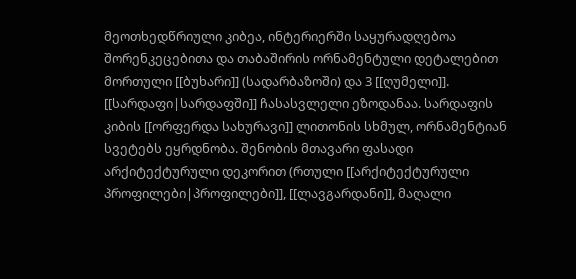მეოთხედწრიული კიბეა, ინტერიერში საყურადღებოა შორენკეცებითა და თაბაშირის ორნამენტული დეტალებით მორთული [[ბუხარი]] (სადარბაზოში) და 3 [[ღუმელი]]. [[სარდაფი|სარდაფში]] ჩასასვლელი ეზოდანაა. სარდაფის კიბის [[ორფერდა სახურავი]] ლითონის სხმულ, ორნამენტიან სვეტებს ეყრდნობა. შენობის მთავარი ფასადი არქიტექტურული დეკორით (რთული [[არქიტექტურული პროფილები|პროფილები]], [[ლავგარდანი]], მაღალი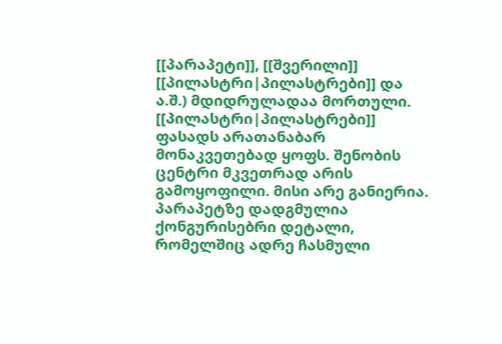[[პარაპეტი]], [[შვერილი]] [[პილასტრი|პილასტრები]] და ა.შ.) მდიდრულადაა მორთული. [[პილასტრი|პილასტრები]] ფასადს არათანაბარ მონაკვეთებად ყოფს. შენობის ცენტრი მკვეთრად არის გამოყოფილი. მისი არე განიერია. პარაპეტზე დადგმულია ქონგურისებრი დეტალი, რომელშიც ადრე ჩასმული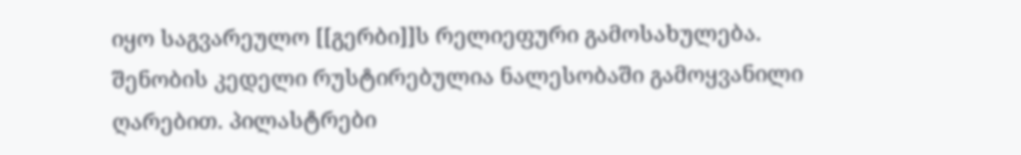იყო საგვარეულო [[გერბი]]ს რელიეფური გამოსახულება. შენობის კედელი რუსტირებულია ნალესობაში გამოყვანილი ღარებით. პილასტრები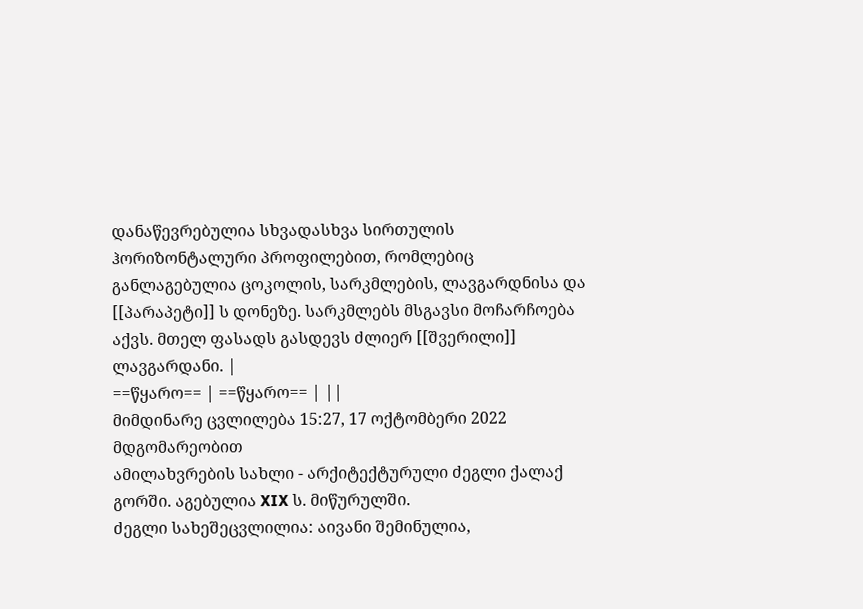დანაწევრებულია სხვადასხვა სირთულის ჰორიზონტალური პროფილებით, რომლებიც განლაგებულია ცოკოლის, სარკმლების, ლავგარდნისა და [[პარაპეტი]] ს დონეზე. სარკმლებს მსგავსი მოჩარჩოება აქვს. მთელ ფასადს გასდევს ძლიერ [[შვერილი]] ლავგარდანი. |
==წყარო== | ==წყარო== | ||
მიმდინარე ცვლილება 15:27, 17 ოქტომბერი 2022 მდგომარეობით
ამილახვრების სახლი - არქიტექტურული ძეგლი ქალაქ გორში. აგებულია XIX ს. მიწურულში.
ძეგლი სახეშეცვლილია: აივანი შემინულია,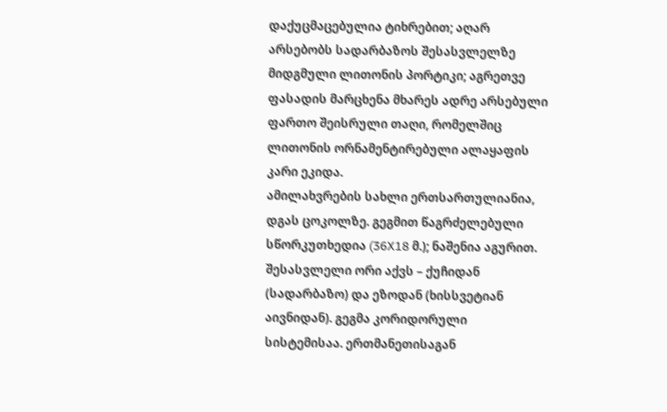დაქუცმაცებულია ტიხრებით; აღარ არსებობს სადარბაზოს შესასვლელზე მიდგმული ლითონის პორტიკი; აგრეთვე ფასადის მარცხენა მხარეს ადრე არსებული ფართო შეისრული თაღი, რომელშიც ლითონის ორნამენტირებული ალაყაფის კარი ეკიდა.
ამილახვრების სახლი ერთსართულიანია, დგას ცოკოლზე. გეგმით წაგრძელებული სწორკუთხედია (36X18 მ.); ნაშენია აგურით. შესასვლელი ორი აქვს – ქუჩიდან (სადარბაზო) და ეზოდან (ხისსვეტიან აივნიდან). გეგმა კორიდორული სისტემისაა. ერთმანეთისაგან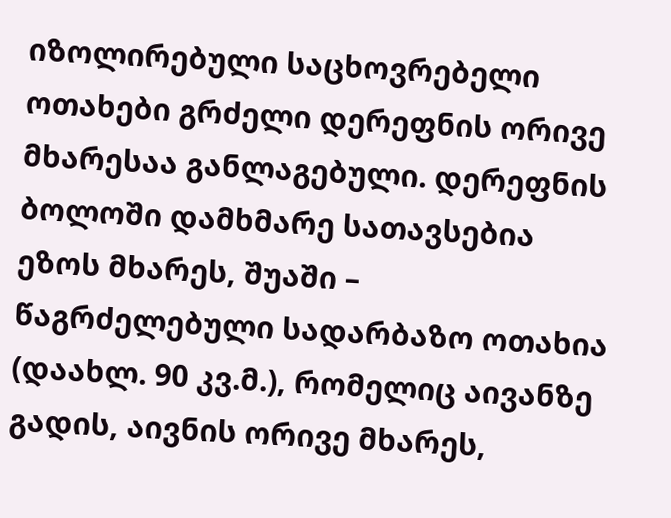იზოლირებული საცხოვრებელი ოთახები გრძელი დერეფნის ორივე მხარესაა განლაგებული. დერეფნის ბოლოში დამხმარე სათავსებია ეზოს მხარეს, შუაში – წაგრძელებული სადარბაზო ოთახია (დაახლ. 90 კვ.მ.), რომელიც აივანზე გადის, აივნის ორივე მხარეს,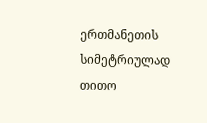ერთმანეთის სიმეტრიულად თითო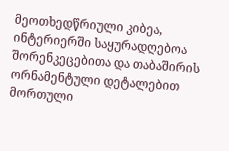მეოთხედწრიული კიბეა, ინტერიერში საყურადღებოა შორენკეცებითა და თაბაშირის ორნამენტული დეტალებით მორთული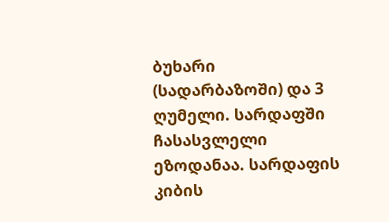ბუხარი (სადარბაზოში) და 3 ღუმელი. სარდაფში ჩასასვლელი ეზოდანაა. სარდაფის კიბის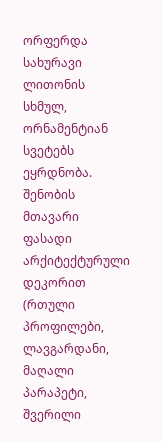ორფერდა სახურავი ლითონის სხმულ, ორნამენტიან სვეტებს ეყრდნობა. შენობის მთავარი ფასადი არქიტექტურული დეკორით (რთული პროფილები, ლავგარდანი, მაღალი პარაპეტი, შვერილი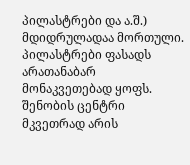პილასტრები და ა.შ.) მდიდრულადაა მორთული. პილასტრები ფასადს არათანაბარ მონაკვეთებად ყოფს. შენობის ცენტრი მკვეთრად არის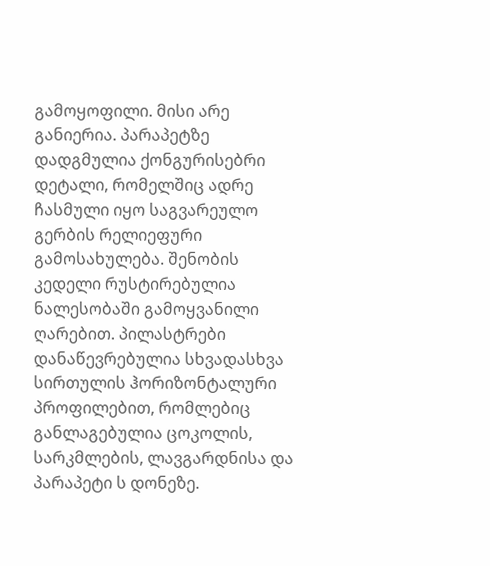გამოყოფილი. მისი არე განიერია. პარაპეტზე დადგმულია ქონგურისებრი დეტალი, რომელშიც ადრე ჩასმული იყო საგვარეულო გერბის რელიეფური გამოსახულება. შენობის კედელი რუსტირებულია ნალესობაში გამოყვანილი ღარებით. პილასტრები დანაწევრებულია სხვადასხვა სირთულის ჰორიზონტალური პროფილებით, რომლებიც განლაგებულია ცოკოლის, სარკმლების, ლავგარდნისა და პარაპეტი ს დონეზე.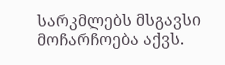სარკმლებს მსგავსი მოჩარჩოება აქვს.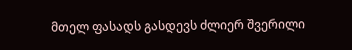მთელ ფასადს გასდევს ძლიერ შვერილი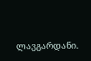ლავგარდანი.